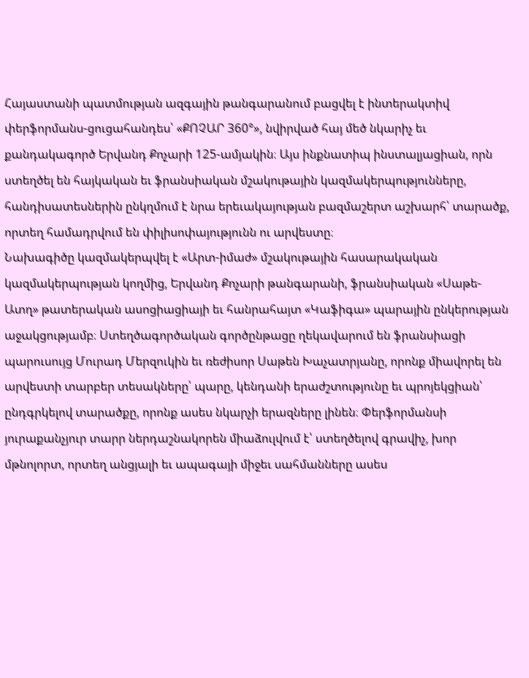Հայաստանի պատմության ազգային թանգարանում բացվել է ինտերակտիվ փերֆորմանս-ցուցահանդես՝ «ՔՈՉԱՐ 360°», նվիրված հայ մեծ նկարիչ եւ քանդակագործ Երվանդ Քոչարի 125-ամյակին։ Այս ինքնատիպ ինստալյացիան, որն ստեղծել են հայկական եւ ֆրանսիական մշակութային կազմակերպությունները, հանդիսատեսներին ընկղմում է նրա երեւակայության բազմաշերտ աշխարհ՝ տարածք, որտեղ համադրվում են փիլիսոփայությունն ու արվեստը։
Նախագիծը կազմակերպվել է «Արտ-իմաժ» մշակութային հասարակական կազմակերպության կողմից, Երվանդ Քոչարի թանգարանի, ֆրանսիական «Սաթե-Ատղ» թատերական ասոցիացիայի եւ հանրահայտ «Կաֆիգա» պարային ընկերության աջակցությամբ։ Ստեղծագործական գործընթացը ղեկավարում են ֆրանսիացի պարուսույց Մուրադ Մերզուկին եւ ռեժիսոր Սաթեն Խաչատրյանը, որոնք միավորել են արվեստի տարբեր տեսակները՝ պարը, կենդանի երաժշտությունը եւ պրոյեկցիան՝ ընդգրկելով տարածքը, որոնք ասես նկարչի երազները լինեն։ Փերֆորմանսի յուրաքանչյուր տարր ներդաշնակորեն միաձուլվում է՝ ստեղծելով գրավիչ, խոր մթնոլորտ, որտեղ անցյալի եւ ապագայի միջեւ սահմանները ասես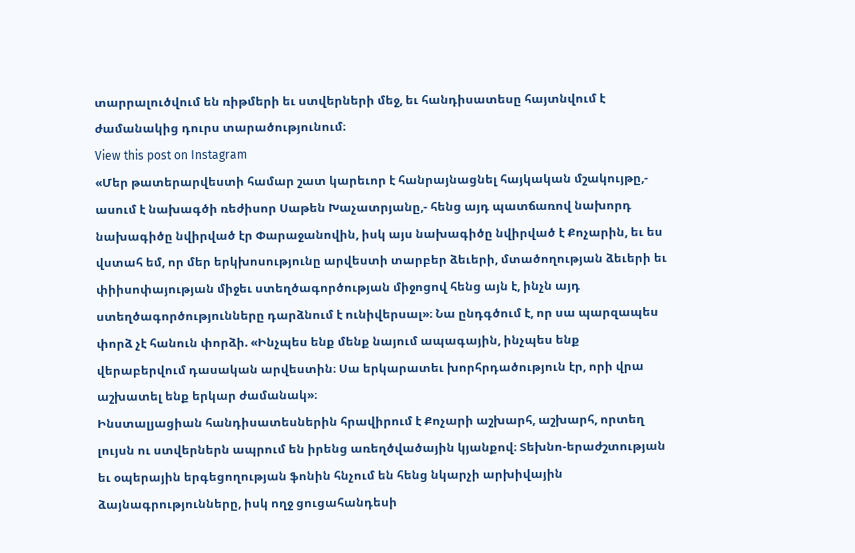տարրալուծվում են ռիթմերի եւ ստվերների մեջ, եւ հանդիսատեսը հայտնվում է ժամանակից դուրս տարածությունում։
View this post on Instagram
«Մեր թատերարվեստի համար շատ կարեւոր է հանրայնացնել հայկական մշակույթը,- ասում է նախագծի ռեժիսոր Սաթեն Խաչատրյանը,- հենց այդ պատճառով նախորդ նախագիծը նվիրված էր Փարաջանովին, իսկ այս նախագիծը նվիրված է Քոչարին, եւ ես վստահ եմ, որ մեր երկխոսությունը արվեստի տարբեր ձեւերի, մտածողության ձեւերի եւ փիիսոփայության միջեւ ստեղծագործության միջոցով հենց այն է, ինչն այդ ստեղծագործությունները դարձնում է ունիվերսալ»։ Նա ընդգծում է, որ սա պարզապես փորձ չէ հանուն փորձի. «Ինչպես ենք մենք նայում ապագային, ինչպես ենք վերաբերվում դասական արվեստին։ Սա երկարատեւ խորհրդածություն էր, որի վրա աշխատել ենք երկար ժամանակ»։
Ինստալյացիան հանդիսատեսներին հրավիրում է Քոչարի աշխարհ, աշխարհ, որտեղ լույսն ու ստվերներն ապրում են իրենց առեղծվածային կյանքով։ Տեխնո-երաժշտության եւ օպերային երգեցողության ֆոնին հնչում են հենց նկարչի արխիվային ձայնագրությունները, իսկ ողջ ցուցահանդեսի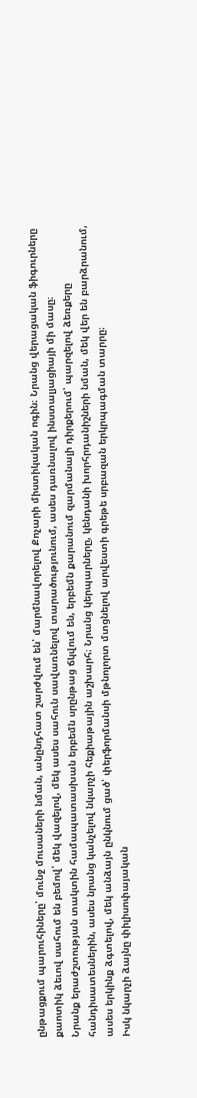ընթացքում պարուհիները՝ մունջ մուսաների նման, անընդհատ շարժվում են՝ մարմնավորելով Քոչարի միստիկական ոգին։ Նրանց վերացական ֆիգուրները քաոտիկ ձեւով սահում են բեմով՝ մեկ վազելով, մեկ ասես սահուն սավառնելով տարածությունում, ասես դառնալով ինստալյացիայի մի մասը։
Նրանք երաժշտության տակտին համապատասխան երբեմն սրընթաց ճկվում են, երբեմն քարանում զարմանալի դիրքերում՝ պարզելով ձեռքերը հանդիսատեսներին, ասես նրանց կանչելով նկարչի հեքիաթային աշխարհ։ Նրանց կերպարները, կենդանի խորհրդանիշների նման, մեկ վեր են բարձրանում, ասես երկինք ձգտելով, մեկ անձայն ընկնում ցած՝ փերֆորմանսի մթնոլորտ մտցնելով արվեստի գրեթե սրբազան երկրպագման տարրը։
Իսկ նկարչի ձայնը փիլիսոփայական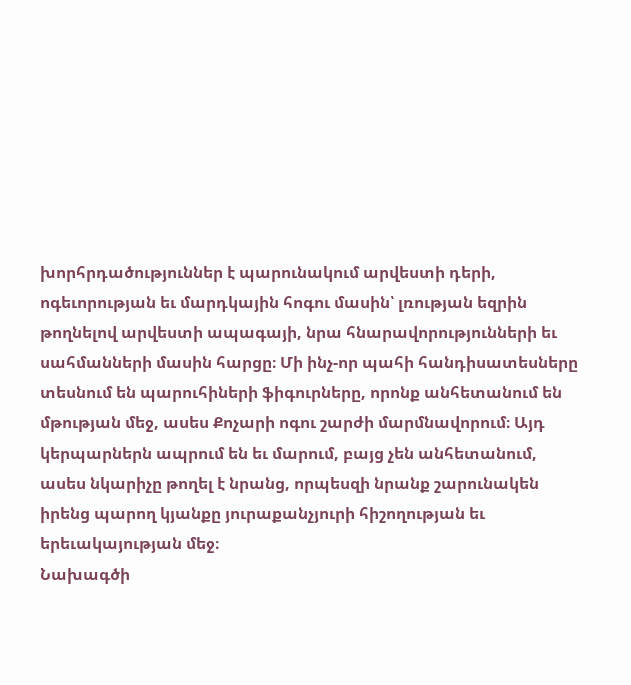խորհրդածություններ է պարունակում արվեստի դերի, ոգեւորության եւ մարդկային հոգու մասին՝ լռության եզրին թողնելով արվեստի ապագայի, նրա հնարավորությունների եւ սահմանների մասին հարցը։ Մի ինչ-որ պահի հանդիսատեսները տեսնում են պարուհիների ֆիգուրները, որոնք անհետանում են մթության մեջ, ասես Քոչարի ոգու շարժի մարմնավորում։ Այդ կերպարներն ապրում են եւ մարում, բայց չեն անհետանում, ասես նկարիչը թողել է նրանց, որպեսզի նրանք շարունակեն իրենց պարող կյանքը յուրաքանչյուրի հիշողության եւ երեւակայության մեջ։
Նախագծի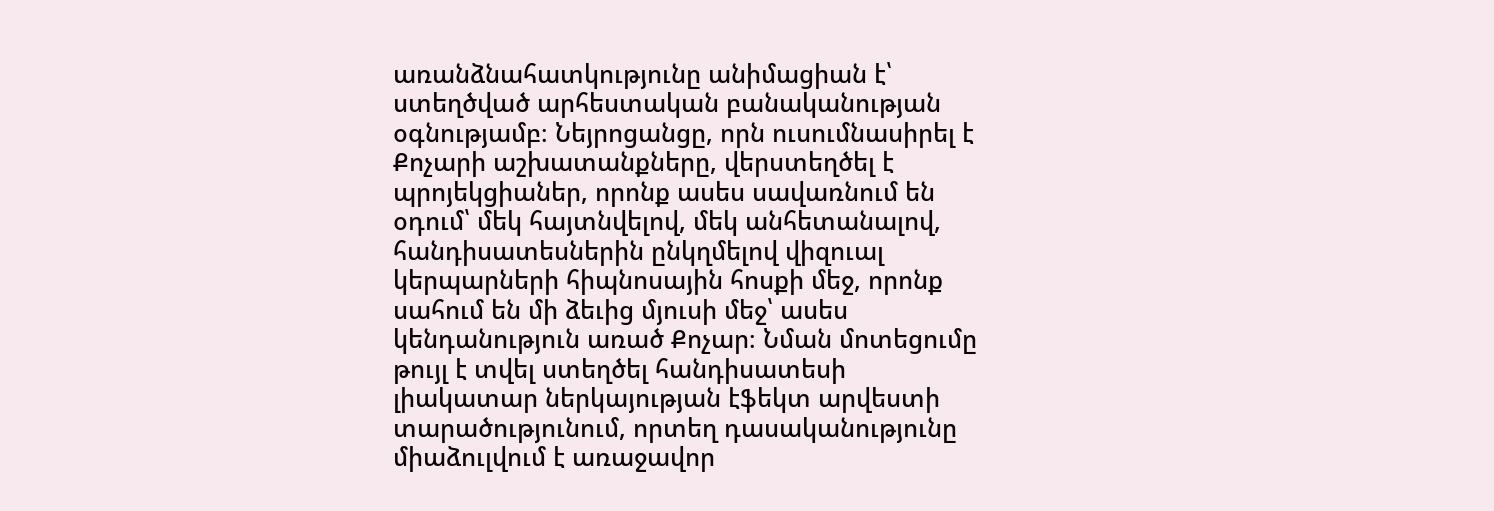առանձնահատկությունը անիմացիան է՝ ստեղծված արհեստական բանականության օգնությամբ։ Նեյրոցանցը, որն ուսումնասիրել է Քոչարի աշխատանքները, վերստեղծել է պրոյեկցիաներ, որոնք ասես սավառնում են օդում՝ մեկ հայտնվելով, մեկ անհետանալով, հանդիսատեսներին ընկղմելով վիզուալ կերպարների հիպնոսային հոսքի մեջ, որոնք սահում են մի ձեւից մյուսի մեջ՝ ասես կենդանություն առած Քոչար։ Նման մոտեցումը թույլ է տվել ստեղծել հանդիսատեսի լիակատար ներկայության էֆեկտ արվեստի տարածությունում, որտեղ դասականությունը միաձուլվում է առաջավոր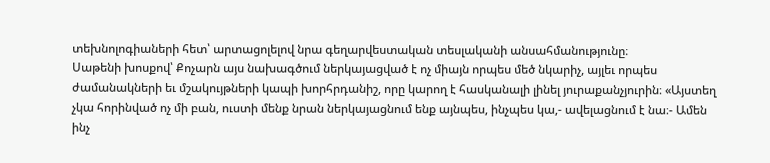տեխնոլոգիաների հետ՝ արտացոլելով նրա գեղարվեստական տեսլականի անսահմանությունը։
Սաթենի խոսքով՝ Քոչարն այս նախագծում ներկայացված է ոչ միայն որպես մեծ նկարիչ, այլեւ որպես ժամանակների եւ մշակույթների կապի խորհրդանիշ, որը կարող է հասկանալի լինել յուրաքանչյուրին։ «Այստեղ չկա հորինված ոչ մի բան, ուստի մենք նրան ներկայացնում ենք այնպես, ինչպես կա,- ավելացնում է նա։- Ամեն ինչ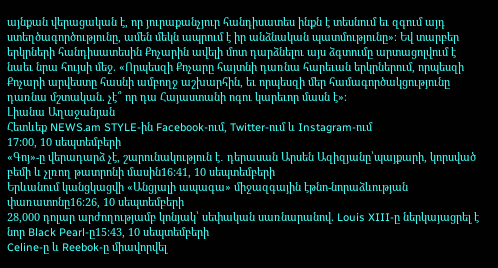այնքան վերացական է, որ յուրաքանչյուր հանդիսատես ինքն է տեսնում եւ զգում այդ ստեղծագործությունը, ամեն մեկն ապրում է իր անձնական պատմությունը»։ Եվ տարբեր երկրների հանդիսատեսին Քոչարին ավելի մոտ դարձնելու այս ձգտումը արտացոլվում է նաեւ նրա հույսի մեջ. «Որպեսզի Քոչարը հայտնի դառնա հարեւան երկրներում, որպեսզի Քոչարի արվեստը հասնի ամբողջ աշխարհին, եւ որպեսզի մեր համագործակցությունը դառնա մշտական. չէ՞ որ դա Հայաստանի ոգու կարեւոր մասն է»։
Լիանա Աղաջանյան
Հետևեք NEWS.am STYLE-ին Facebook-ում, Twitter-ում և Instagram-ում
17:00, 10 սեպտեմբերի
«Գոյ»-ը վերադարձ չէ, շարունակություն է․ դերասան Արսեն Ազիզյանը՝պայքարի, կորսված բեմի և չլռող թատրոնի մասին16:41, 10 սեպտեմբերի
Երևանում կանցկացվի «Անցյալի ապագա» միջազգային էթնո-նորաձևության փառատոնը16:26, 10 սեպտեմբերի
28,000 դոլար արժողությամբ կոնյակ՝ սեփական սառնարանով. Louis XIII-ը ներկայացրել է նոր Black Pearl-ը15:43, 10 սեպտեմբերի
Celine-ը և Reebok-ը միավորվել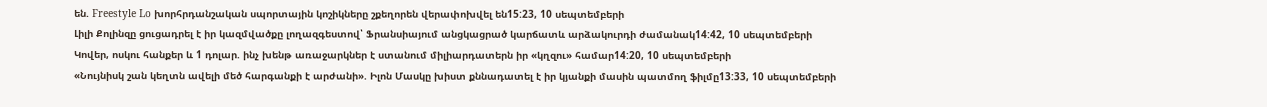են. Freestyle Lo խորհրդանշական սպորտային կոշիկները շքեղորեն վերափոխվել են15:23, 10 սեպտեմբերի
Լիլի Քոլինզը ցուցադրել է իր կազմվածքը լողազգեստով՝ Ֆրանսիայում անցկացրած կարճատև արձակուրդի ժամանակ14:42, 10 սեպտեմբերի
Կովեր, ոսկու հանքեր և 1 դոլար. ինչ խենթ առաջարկներ է ստանում միլիարդատերն իր «կղզու» համար14:20, 10 սեպտեմբերի
«Նույնիսկ շան կեղտն ավելի մեծ հարգանքի է արժանի». Իլոն Մասկը խիստ քննադատել է իր կյանքի մասին պատմող ֆիլմը13:33, 10 սեպտեմբերի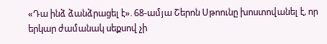«Դա ինձ ձանձրացել է». 68-ամյա Շերոն Սթոունը խոստովանել է, որ երկար ժամանակ սեքսով չի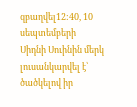զբաղվել12:40, 10 սեպտեմբերի
Սիդնի Սուինին մերկ լուսանկարվել է՝ ծածկելով իր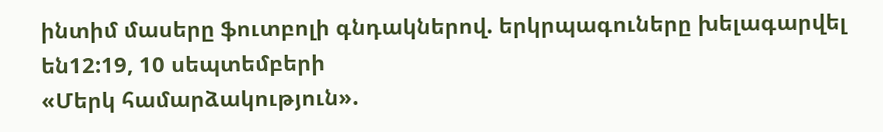ինտիմ մասերը ֆուտբոլի գնդակներով. երկրպագուները խելագարվել են12:19, 10 սեպտեմբերի
«Մերկ համարձակություն».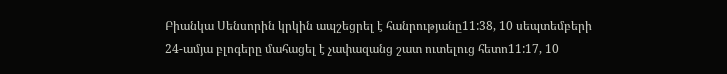Բիանկա Սենսորին կրկին ապշեցրել է հանրությանը11:38, 10 սեպտեմբերի
24-ամյա բլոգերը մահացել է չափազանց շատ ուտելուց հետո11:17, 10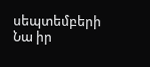սեպտեմբերի
Նա իր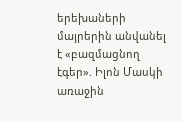երեխաների մայրերին անվանել է «բազմացնող էգեր». Իլոն Մասկի առաջին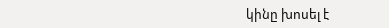կինը խոսել է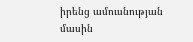իրենց ամուսնության մասին